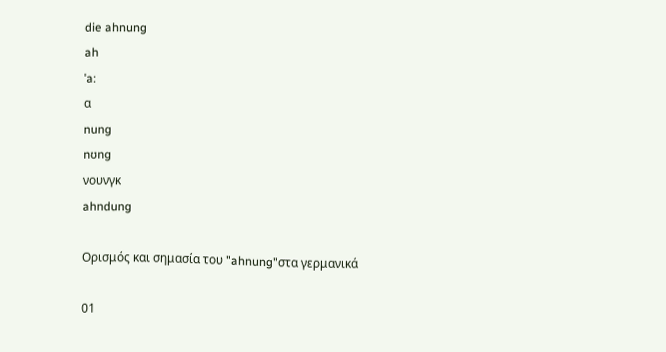die ahnung
ah
ˈa:
α
nung
nʊng
νουνγκ
ahndung

Ορισμός και σημασία του "ahnung"στα γερμανικά

01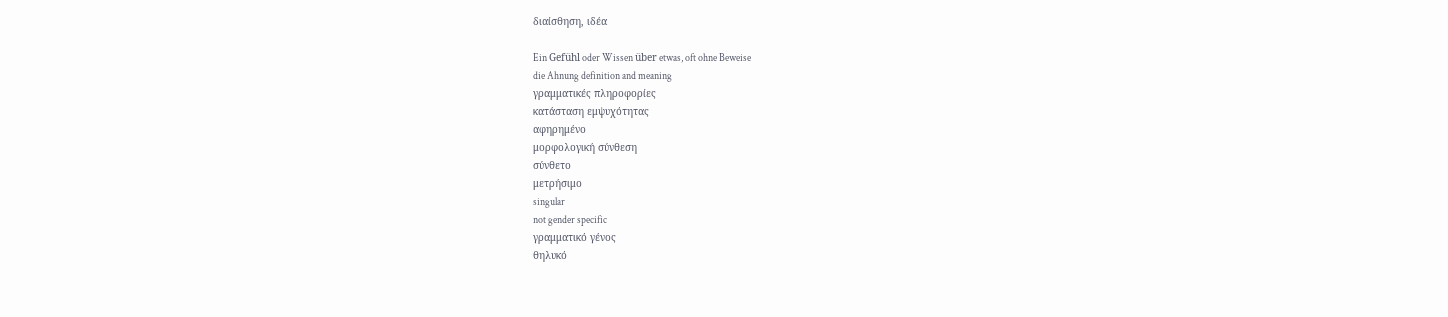διαίσθηση, ιδέα

Ein Gefühl oder Wissen über etwas, oft ohne Beweise
die Ahnung definition and meaning
γραμματικές πληροφορίες
κατάσταση εμψυχότητας
αφηρημένο
μορφολογική σύνθεση
σύνθετο
μετρήσιμο
singular
not gender specific
γραμματικό γένος
θηλυκό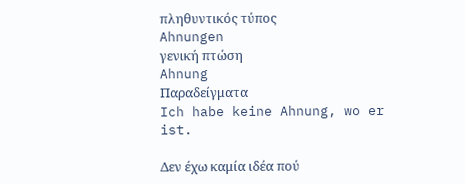πληθυντικός τύπος
Ahnungen
γενική πτώση
Ahnung
Παραδείγματα
Ich habe keine Ahnung, wo er ist.

Δεν έχω καμία ιδέα πού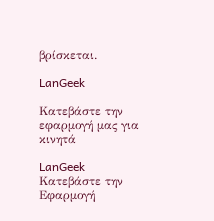βρίσκεται.

LanGeek

Κατεβάστε την εφαρμογή μας για κινητά

LanGeek
Κατεβάστε την Εφαρμογή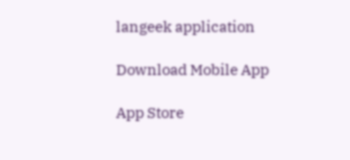langeek application

Download Mobile App

App Store